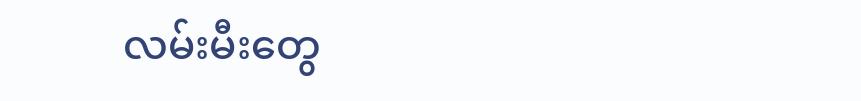လမ်းမီးတွေ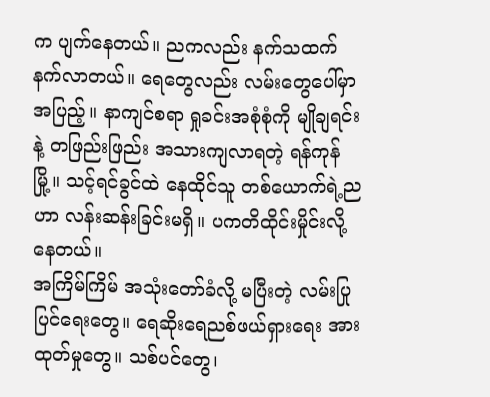က ပျက်နေတယ်။ ညကလည်း နက်သထက် နက်လာတယ်။ ရေတွေလည်း လမ်းတွေပေါ်မှာ အပြည့်။ နာကျင်စရာ ရှုခင်းအစုံစုံကို မျိုချရင်းနဲ့ တဖြည်းဖြည်း အသားကျလာရတဲ့ ရန်ကုန်မြို့။ သင့်ရင်ခွင်ထဲ နေထိုင်သူ တစ်ယောက်ရဲ့ညဟာ လန်းဆန်းခြင်းမရှိ။ ပကတိထိုင်းမှိုင်းလို့ နေတယ်။
အကြိမ်ကြိမ် အသုံးတော်ခံလို့ မပြီးတဲ့ လမ်းပြုပြင်ရေးတွေ။ ရေဆိုးရေညစ်ဖယ်ရှားရေး အားထုတ်မှုတွေ။ သစ်ပင်တွေ၊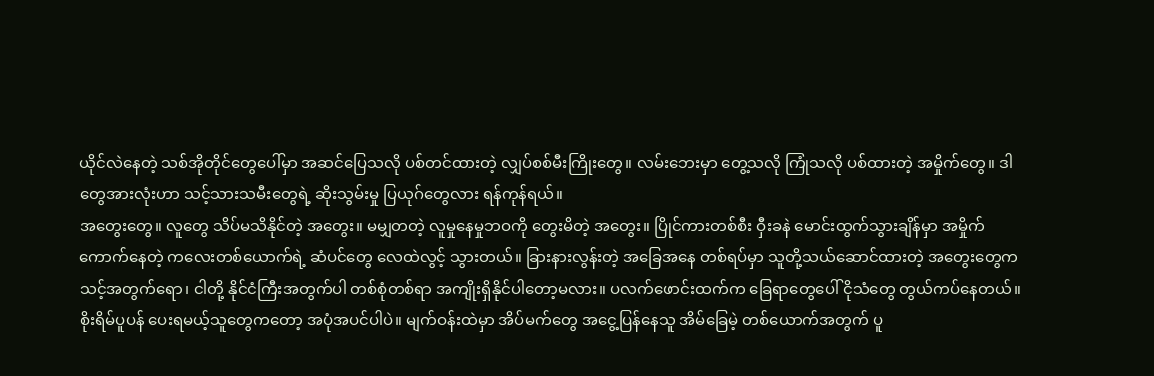ယိုင်လဲနေတဲ့ သစ်အိုတိုင်တွေပေါ်မှာ အဆင်ပြေသလို ပစ်တင်ထားတဲ့ လျှပ်စစ်မီးကြိုးတွေ။ လမ်းဘေးမှာ တွေ့သလို ကြုံသလို ပစ်ထားတဲ့ အမှိုက်တွေ။ ဒါတွေအားလုံးဟာ သင့်သားသမီးတွေရဲ့ ဆိုးသွမ်းမှု ပြယုဂ်တွေလား ရန်ကုန်ရယ်။
အတွေးတွေ။ လူတွေ သိပ်မသိနိုင်တဲ့ အတွေး။ မမျှတတဲ့ လူမှုနေမှုဘဝကို တွေးမိတဲ့ အတွေး။ ပြိုင်ကားတစ်စီး ဝှီးခနဲ မောင်းထွက်သွားချိန်မှာ အမှိုက်ကောက်နေတဲ့ ကလေးတစ်ယောက်ရဲ့ ဆံပင်တွေ လေထဲလွင့် သွားတယ်။ ခြားနားလွန်းတဲ့ အခြေအနေ တစ်ရပ်မှာ သူတို့သယ်ဆောင်ထားတဲ့ အတွေးတွေက သင့်အတွက်ရော၊ ငါတို့ နိုင်ငံကြီးအတွက်ပါ တစ်စုံတစ်ရာ အကျိုးရှိနိုင်ပါတော့မလား။ ပလက်ဖောင်းထက်က ခြေရာတွေပေါ် ငိုသံတွေ တွယ်ကပ်နေတယ်။
စိုးရိမ်ပူပန် ပေးရမယ့်သူတွေကတော့ အပုံအပင်ပါပဲ။ မျက်ဝန်းထဲမှာ အိပ်မက်တွေ အငွေ့ပြန်နေသူ အိမ်ခြေမဲ့ တစ်ယောက်အတွက် ပူ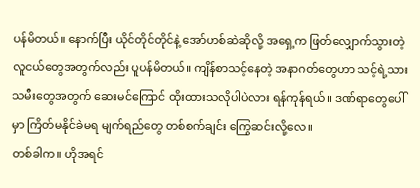ပန်မိတယ်။ နောက်ပြီး ယိုင်တိုင်တိုင်နဲ့ အော်ဟစ်ဆဲဆိုလို့ အရှေ့က ဖြတ်လျှောက်သွားတဲ့ လူငယ်တွေအတွက်လည်း ပူပန်မိတယ်။ ကျိန်စာသင့်နေတဲ့ အနာဂတ်တွေဟာ သင့်ရဲ့သားသမီးတွေအတွက် ဆေးမင်ကြောင် ထိုးထားသလိုပါပဲလား ရန်ကုန်ရယ်။ ဒဏ်ရာတွေပေါ်မှာ ကြိတ်မနိုင်ခဲမရ မျက်ရည်တွေ တစ်စက်ချင်း ကြွေဆင်းလို့လေ။
တစ်ခါက။ ဟိုအရင်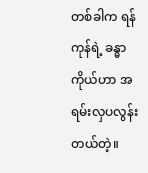တစ်ခါက ရန်ကုန်ရဲ့ ခန္ဓာကိုယ်ဟာ အရမ်းလှပလွန်းတယ်တဲ့။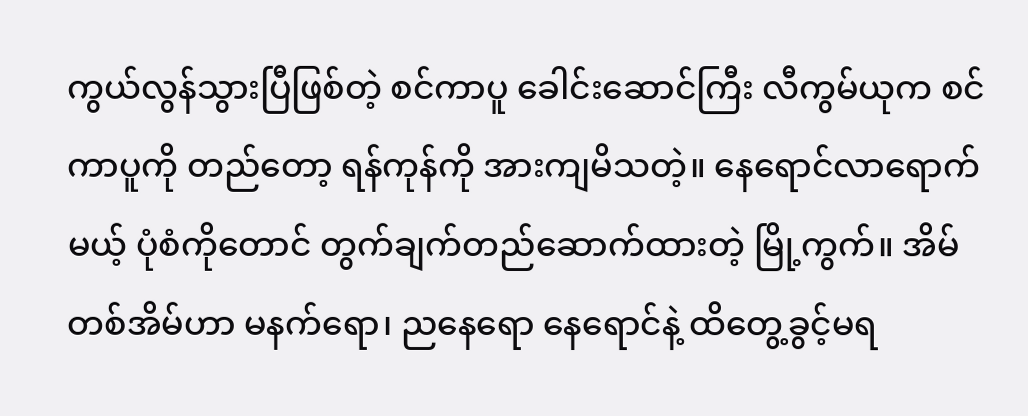ကွယ်လွန်သွားပြီဖြစ်တဲ့ စင်ကာပူ ခေါင်းဆောင်ကြီး လီကွမ်ယုက စင်ကာပူကို တည်တော့ ရန်ကုန်ကို အားကျမိသတဲ့။ နေရောင်လာရောက်မယ့် ပုံစံကိုတောင် တွက်ချက်တည်ဆောက်ထားတဲ့ မြို့ကွက်။ အိမ်တစ်အိမ်ဟာ မနက်ရော၊ ညနေရော နေရောင်နဲ့ ထိတွေ့ခွင့်မရ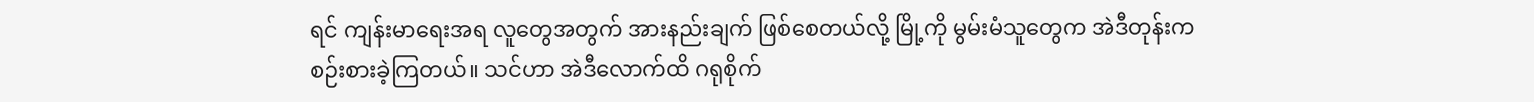ရင် ကျန်းမာရေးအရ လူတွေအတွက် အားနည်းချက် ဖြစ်စေတယ်လို့ မြို့ကို မွမ်းမံသူတွေက အဲဒီတုန်းက စဉ်းစားခဲ့ကြတယ်။ သင်ဟာ အဲဒီလောက်ထိ ဂရုစိုက်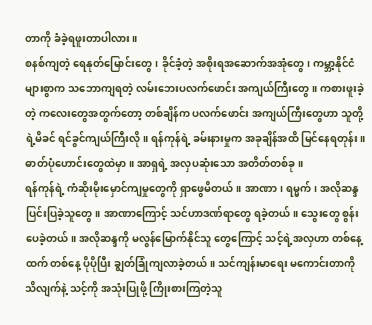တာကို ခံခဲ့ရဖူးတာပါလား။
စနစ်ကျတဲ့ ရေနုတ်မြောင်းတွေ၊ ခိုင်ခံ့တဲ့ အစိုးရအဆောက်အအုံတွေ၊ ကမ္ဘာ့နိုင်ငံများစွာက သဘောကျရတဲ့ လမ်းဘေးပလက်ဖောင်း အကျယ်ကြီးတွေ။ ကစားဖူးခဲ့တဲ့ ကလေးတွေအတွက်တော့ တစ်ချိန်က ပလက်ဖောင်း အကျယ်ကြီးတွေဟာ သူတို့ရဲ့မိခင် ရင်ခွင်ကျယ်ကြီးလို။ ရန်ကုန်ရဲ့ ခမ်းနားမှုက အခုချိန်အထိ မြင်နေရတုန်း။ ဓာတ်ပုံဟောင်းတွေထဲမှာ။ အာရှရဲ့ အလှပဆုံးသော အတိတ်တစ်ခု။
ရန်ကုန်ရဲ့ ကံဆိုးမိုးမှောင်ကျမှုတွေကို ရှာဖွေမိတယ်။ အာဏာ၊ ရမ္မက်၊ အလိုဆန္ဒ ပြင်းပြခဲ့သူတွေ။ အာဏာကြောင့် သင်ဟာဒဏ်ရာတွေ ရခဲ့တယ်။ သွေးတွေ စွန်းပေခဲ့တယ်။ အလိုဆန္ဒကို မလွန်မြောက်နိုင်သူ တွေကြောင့် သင့်ရဲ့အလှဟာ တစ်နေ့ထက် တစ်နေ့ ပိုပိုပြီး ချွတ်ခြုံကျလာခဲ့တယ်။ သင်ကျန်းမာရေး မကောင်းတာကို သိလျက်နဲ့ သင့်ကို အသုံးပြုဖို့ ကြိုးစားကြတဲ့သူ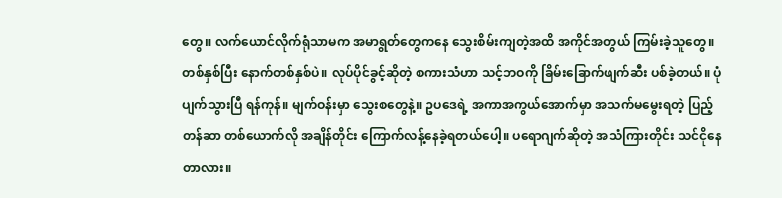တွေ။ လက်ယောင်လိုက်ရုံသာမက အမာရွတ်တွေကနေ သွေးစိမ်းကျတဲ့အထိ အကိုင်အတွယ် ကြမ်းခဲ့သူတွေ။
တစ်နှစ်ပြီး နောက်တစ်နှစ်ပဲ။ လုပ်ပိုင်ခွင့်ဆိုတဲ့ စကားသံဟာ သင့်ဘဝကို ခြိမ်းခြောက်ဖျက်ဆီး ပစ်ခဲ့တယ်။ ပုံပျက်သွားပြီ ရန်ကုန်။ မျက်ဝန်းမှာ သွေးစတွေနဲ့။ ဥပဒေရဲ့ အကာအကွယ်အောက်မှာ အသက်မမွေးရတဲ့ ပြည့်တန်ဆာ တစ်ယောက်လို အချိန်တိုင်း ကြောက်လန့်နေခဲ့ရတယ်ပေါ့။ ပရောဂျက်ဆိုတဲ့ အသံကြားတိုင်း သင်ငိုနေတာလား။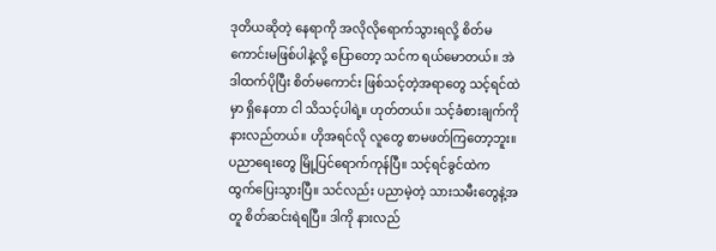ဒုတိယဆိုတဲ့ နေရာကို အလိုလိုရောက်သွားရလို့ စိတ်မကောင်းမဖြစ်ပါနဲ့လို့ ပြောတော့ သင်က ရယ်မောတယ်။ အဲဒါထက်ပိုပြီး စိတ်မကောင်း ဖြစ်သင့်တဲ့အရာတွေ သင့်ရင်ထဲမှာ ရှိနေတာ ငါ သိသင့်ပါရဲ့။ ဟုတ်တယ်။ သင့်ခံစားချက်ကို နားလည်တယ်။ ဟိုအရင်လို လူတွေ စာမဖတ်ကြတော့ဘူး။ ပညာရေးတွေ မြို့ပြင်ရောက်ကုန်ပြီ။ သင့်ရင်ခွင်ထဲက ထွက်ပြေးသွားပြီ။ သင်လည်း ပညာမဲ့တဲ့ သားသမီးတွေနဲ့အတူ စိတ်ဆင်းရဲရပြီ။ ဒါကို နားလည်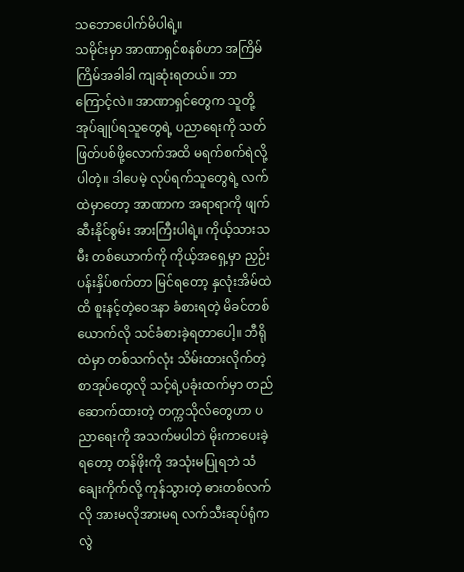သဘောပေါက်မိပါရဲ့။
သမိုင်းမှာ အာဏာရှင်စနစ်ဟာ အကြိမ်ကြိမ်အခါခါ ကျဆုံးရတယ်။ ဘာကြောင့်လဲ။ အာဏာရှင်တွေက သူတို့အုပ်ချုပ်ရသူတွေရဲ့ ပညာရေးကို သတ်ဖြတ်ပစ်ဖို့လောက်အထိ မရက်စက်ရဲလို့ပါတဲ့။ ဒါပေမဲ့ လုပ်ရက်သူတွေရဲ့ လက်ထဲမှာတော့ အာဏာက အရာရာကို ဖျက်ဆီးနိုင်စွမ်း အားကြီးပါရဲ့။ ကိုယ့်သားသမီး တစ်ယောက်ကို ကိုယ့်အရှေ့မှာ ညှဉ်းပန်းနှိပ်စက်တာ မြင်ရတော့ နှလုံးအိမ်ထဲထိ စူးနင့်တဲ့ဝေဒနာ ခံစားရတဲ့ မိခင်တစ်ယောက်လို သင်ခံစားခဲ့ရတာပေါ့။ ဘီရိုထဲမှာ တစ်သက်လုံး သိမ်းထားလိုက်တဲ့ စာအုပ်တွေလို သင့်ရဲ့ပခုံးထက်မှာ တည်ဆောက်ထားတဲ့ တက္ကသိုလ်တွေဟာ ပညာရေးကို အသက်မပါဘဲ မိုးကာပေးခဲ့ရတော့ တန်ဖိုးကို အသုံးမပြုရဘဲ သံချေးကိုက်လို့ ကုန်သွားတဲ့ ဓားတစ်လက်လို အားမလိုအားမရ လက်သီးဆုပ်ရုံကလွဲ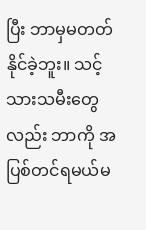ပြီး ဘာမှမတတ်နိုင်ခဲ့ဘူး။ သင့်သားသမီးတွေလည်း ဘာကို အပြစ်တင်ရမယ်မ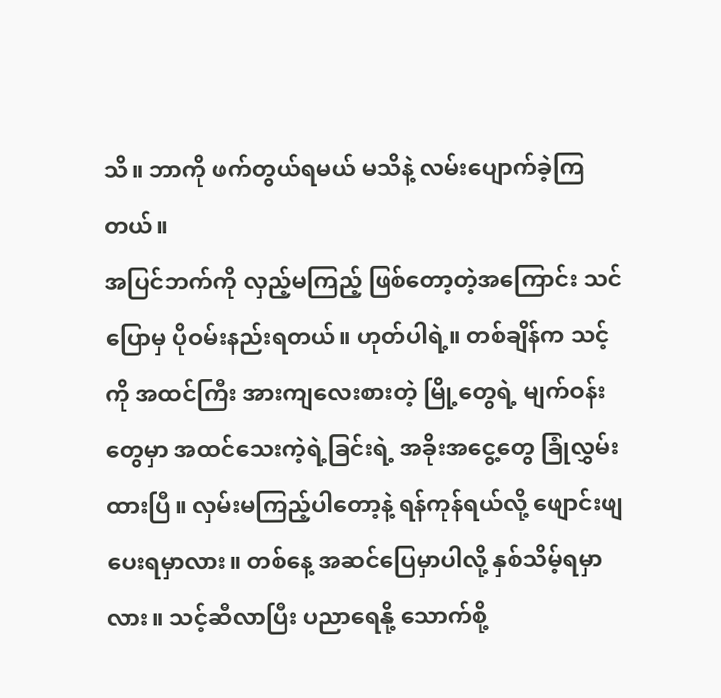သိ။ ဘာကို ဖက်တွယ်ရမယ် မသိနဲ့ လမ်းပျောက်ခဲ့ကြတယ်။
အပြင်ဘက်ကို လှည့်မကြည့် ဖြစ်တော့တဲ့အကြောင်း သင်ပြောမှ ပိုဝမ်းနည်းရတယ်။ ဟုတ်ပါရဲ့။ တစ်ချိန်က သင့်ကို အထင်ကြီး အားကျလေးစားတဲ့ မြို့တွေရဲ့ မျက်ဝန်းတွေမှာ အထင်သေးကဲ့ရဲ့ခြင်းရဲ့ အခိုးအငွေ့တွေ ခြုံလွှမ်းထားပြီ။ လှမ်းမကြည့်ပါတော့နဲ့ ရန်ကုန်ရယ်လို့ ဖျောင်းဖျပေးရမှာလား။ တစ်နေ့ အဆင်ပြေမှာပါလို့ နှစ်သိမ့်ရမှာလား။ သင့်ဆီလာပြီး ပညာရေနို့ သောက်စို့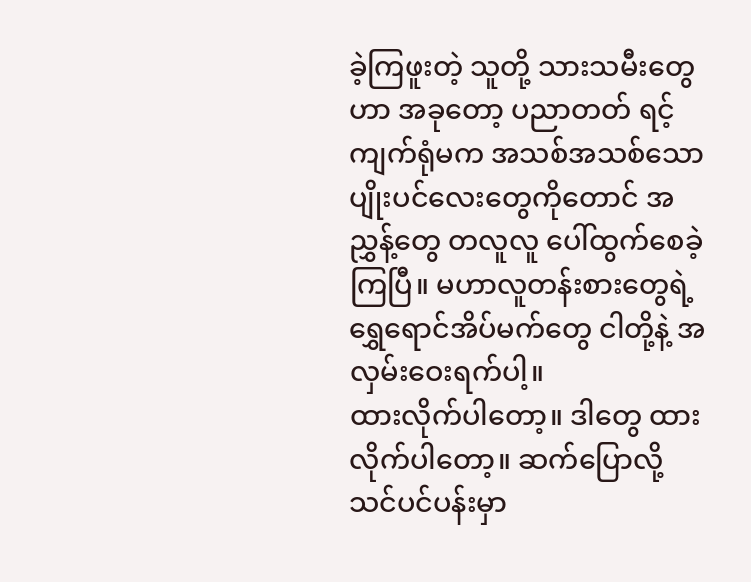ခဲ့ကြဖူးတဲ့ သူတို့ သားသမီးတွေဟာ အခုတော့ ပညာတတ် ရင့်ကျက်ရုံမက အသစ်အသစ်သော ပျိုးပင်လေးတွေကိုတောင် အညွှန့်တွေ တလူလူ ပေါ်ထွက်စေခဲ့ကြပြီ။ မဟာလူတန်းစားတွေရဲ့ ရွှေရောင်အိပ်မက်တွေ ငါတို့နဲ့ အလှမ်းဝေးရက်ပါ့။
ထားလိုက်ပါတော့။ ဒါတွေ ထားလိုက်ပါတော့။ ဆက်ပြောလို့ သင်ပင်ပန်းမှာ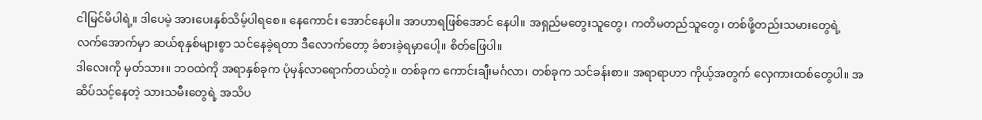ငါမြင်မိပါရဲ့။ ဒါပေမဲ့ အားပေးနှစ်သိမ့်ပါရစေ။ နေကောင်း အောင်နေပါ။ အာဟာရဖြစ်အောင် နေပါ။ အရှည်မတွေးသူတွေ၊ ကတိမတည်သူတွေ၊ တစ်ဖို့တည်းသမားတွေရဲ့ လက်အောက်မှာ ဆယ်စုနှစ်များစွာ သင်နေခဲ့ရတာ ဒီလောက်တော့ ခံစားခဲ့ရမှာပေါ့။ စိတ်ဖြေပါ။
ဒါလေးကို မှတ်သား။ ဘဝထဲကို အရာနှစ်ခုက ပုံမှန်လာရောက်တယ်တဲ့။ တစ်ခုက ကောင်းချီးမင်္ဂလာ၊ တစ်ခုက သင်ခန်းစာ။ အရာရာဟာ ကိုယ့်အတွက် လှေကားထစ်တွေပါ။ အဆိပ်သင့်နေတဲ့ သားသမီးတွေရဲ့ အသိပ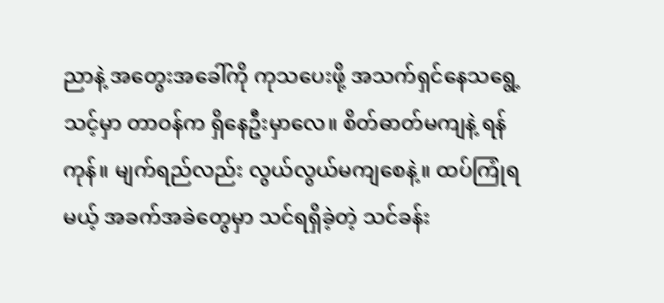ညာနဲ့ အတွေးအခေါ်ကို ကုသပေးဖို့ အသက်ရှင်နေသရွေ့ သင့်မှာ တာဝန်က ရှိနေဦးမှာလေ။ စိတ်ဓာတ်မကျနဲ့ ရန်ကုန်။ မျက်ရည်လည်း လွယ်လွယ်မကျစေနဲ့။ ထပ်ကြုံရမယ့် အခက်အခဲတွေမှာ သင်ရရှိခဲ့တဲ့ သင်ခန်း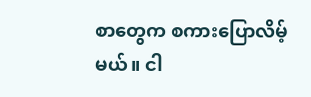စာတွေက စကားပြောလိမ့်မယ်။ ငါ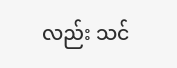လည်း သင်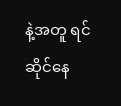နဲ့အတူ ရင်ဆိုင်နေ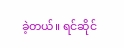ခဲ့တယ်။ ရင်ဆိုင်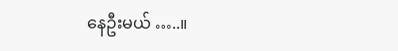နေဦးမယ် …..။